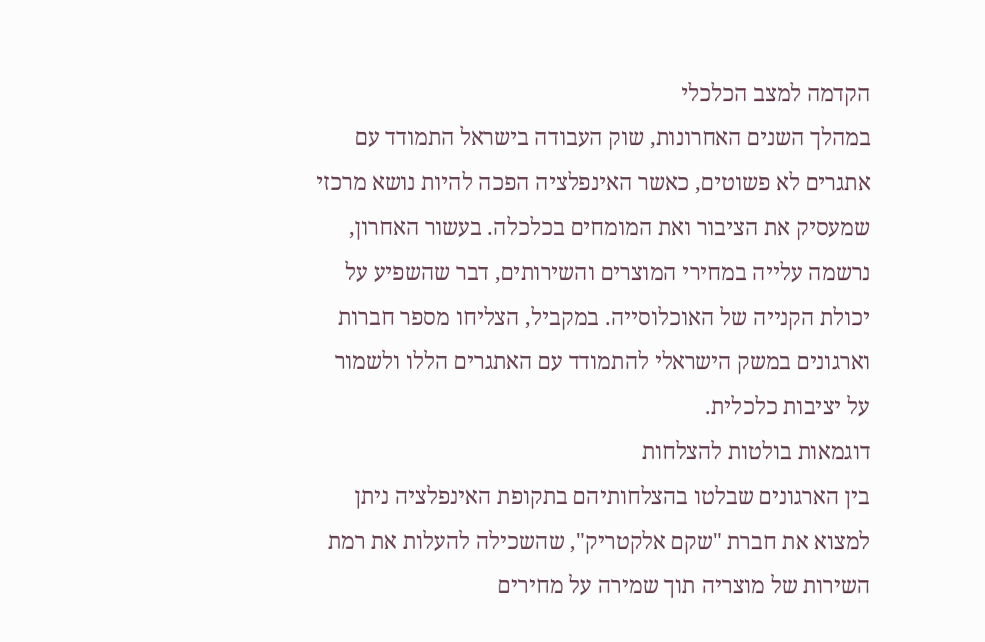הקדמה למצב הכלכלי
במהלך השנים האחרונות, שוק העבודה בישראל התמודד עם אתגרים לא פשוטים, כאשר האינפלציה הפכה להיות נושא מרכזי שמעסיק את הציבור ואת המומחים בכלכלה. בעשור האחרון, נרשמה עלייה במחירי המוצרים והשירותים, דבר שהשפיע על יכולת הקנייה של האוכלוסייה. במקביל, הצליחו מספר חברות וארגונים במשק הישראלי להתמודד עם האתגרים הללו ולשמור על יציבות כלכלית.
דוגמאות בולטות להצלחות
בין הארגונים שבלטו בהצלחותיהם בתקופת האינפלציה ניתן למצוא את חברת "שקם אלקטריק", שהשכילה להעלות את רמת השירות של מוצריה תוך שמירה על מחירים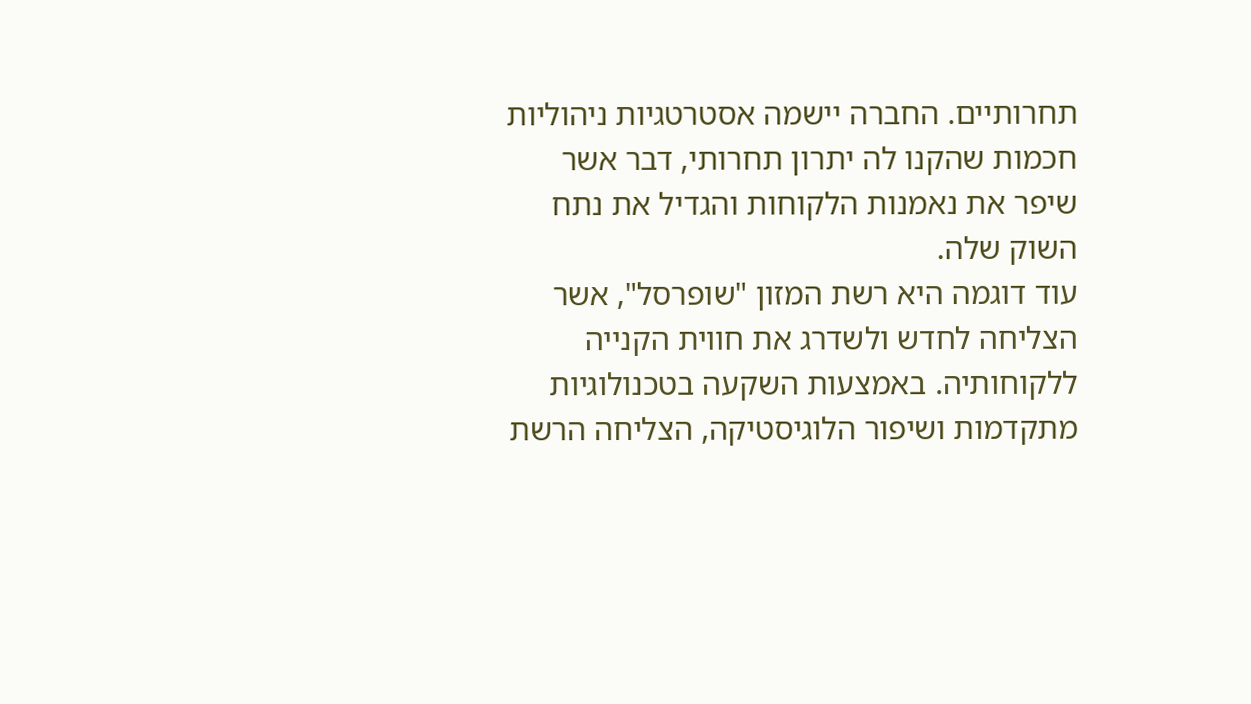תחרותיים. החברה יישמה אסטרטגיות ניהוליות חכמות שהקנו לה יתרון תחרותי, דבר אשר שיפר את נאמנות הלקוחות והגדיל את נתח השוק שלה.
עוד דוגמה היא רשת המזון "שופרסל", אשר הצליחה לחדש ולשדרג את חווית הקנייה ללקוחותיה. באמצעות השקעה בטכנולוגיות מתקדמות ושיפור הלוגיסטיקה, הצליחה הרשת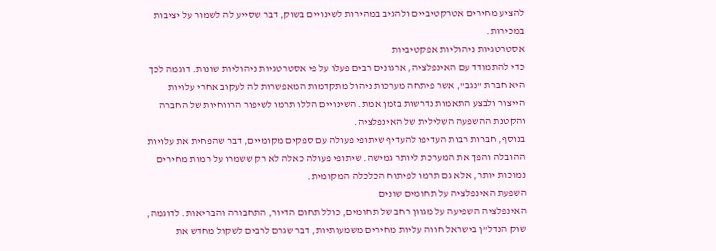להציע מחירים אטרקטיביים ולהגיב במהירות לשינויים בשוק, דבר שסייע לה לשמור על יציבות במכירות.
אסטרטגיות ניהוליות אפקטיביות
כדי להתמודד עם האינפלציה, ארגונים רבים פעלו על פי אסטרטגיות ניהוליות שונות. דוגמה לכך היא חברת "נגב", אשר פיתחה מערכות ניהול מתקדמות המאפשרות לה לעקוב אחרי עלויות הייצור ולבצע התאמות נדרשות בזמן אמת. השינויים הללו תרמו לשיפור הרווחיות של החברה והקטנת ההשפעה השלילית של האינפלציה.
בנוסף, חברות רבות העדיפו להעדיף שיתופי פעולה עם ספקים מקומיים, דבר שהפחית את עלויות ההובלה והפך את המערכת ליותר גמישה. שיתופי פעולה כאלה לא רק ששמרו על רמות מחירים נמוכות יותר, אלא גם תרמו לפיתוח הכלכלה המקומית.
השפעת האינפלציה על תחומים שונים
האינפלציה השפיעה על מגוון רחב של תחומים, כולל תחום הדיור, התחבורה והבריאות. לדוגמה, שוק הנדל"ן בישראל חווה עליות מחירים משמעותיות, דבר שגרם לרבים לשקול מחדש את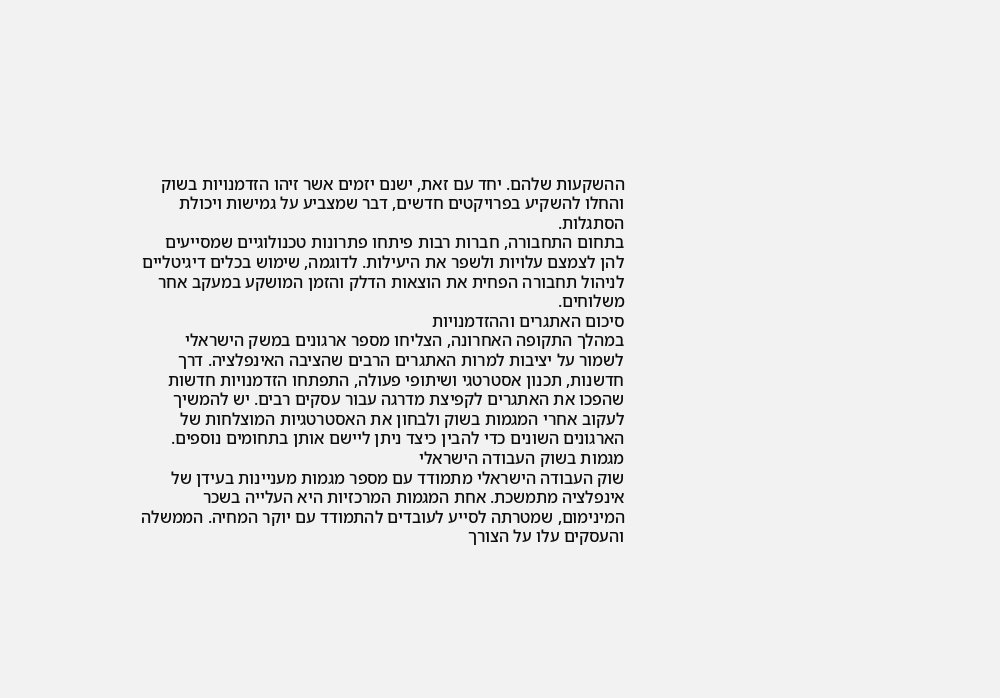ההשקעות שלהם. יחד עם זאת, ישנם יזמים אשר זיהו הזדמנויות בשוק והחלו להשקיע בפרויקטים חדשים, דבר שמצביע על גמישות ויכולת הסתגלות.
בתחום התחבורה, חברות רבות פיתחו פתרונות טכנולוגיים שמסייעים להן לצמצם עלויות ולשפר את היעילות. לדוגמה, שימוש בכלים דיגיטליים לניהול תחבורה הפחית את הוצאות הדלק והזמן המושקע במעקב אחר משלוחים.
סיכום האתגרים וההזדמנויות
במהלך התקופה האחרונה, הצליחו מספר ארגונים במשק הישראלי לשמור על יציבות למרות האתגרים הרבים שהציבה האינפלציה. דרך חדשנות, תכנון אסטרטגי ושיתופי פעולה, התפתחו הזדמנויות חדשות שהפכו את האתגרים לקפיצת מדרגה עבור עסקים רבים. יש להמשיך לעקוב אחרי המגמות בשוק ולבחון את האסטרטגיות המוצלחות של הארגונים השונים כדי להבין כיצד ניתן ליישם אותן בתחומים נוספים.
מגמות בשוק העבודה הישראלי
שוק העבודה הישראלי מתמודד עם מספר מגמות מעניינות בעידן של אינפלציה מתמשכת. אחת המגמות המרכזיות היא העלייה בשכר המינימום, שמטרתה לסייע לעובדים להתמודד עם יוקר המחיה. הממשלה והעסקים עלו על הצורך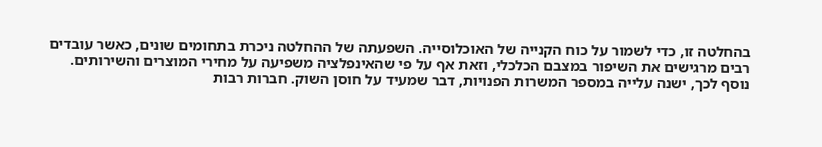בהחלטה זו, כדי לשמור על כוח הקנייה של האוכלוסייה. השפעתה של ההחלטה ניכרת בתחומים שונים, כאשר עובדים רבים מרגישים את השיפור במצבם הכלכלי, וזאת אף על פי שהאינפלציה משפיעה על מחירי המוצרים והשירותים.
נוסף לכך, ישנה עלייה במספר המשרות הפנויות, דבר שמעיד על חוסן השוק. חברות רבות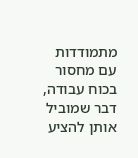מתמודדות עם מחסור בכוח עבודה, דבר שמוביל אותן להציע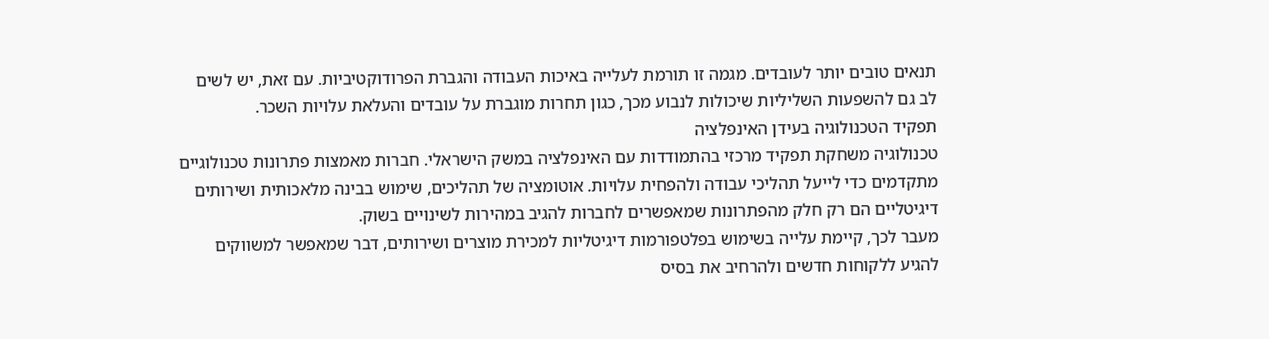תנאים טובים יותר לעובדים. מגמה זו תורמת לעלייה באיכות העבודה והגברת הפרודוקטיביות. עם זאת, יש לשים לב גם להשפעות השליליות שיכולות לנבוע מכך, כגון תחרות מוגברת על עובדים והעלאת עלויות השכר.
תפקיד הטכנולוגיה בעידן האינפלציה
טכנולוגיה משחקת תפקיד מרכזי בהתמודדות עם האינפלציה במשק הישראלי. חברות מאמצות פתרונות טכנולוגיים מתקדמים כדי לייעל תהליכי עבודה ולהפחית עלויות. אוטומציה של תהליכים, שימוש בבינה מלאכותית ושירותים דיגיטליים הם רק חלק מהפתרונות שמאפשרים לחברות להגיב במהירות לשינויים בשוק.
מעבר לכך, קיימת עלייה בשימוש בפלטפורמות דיגיטליות למכירת מוצרים ושירותים, דבר שמאפשר למשווקים להגיע ללקוחות חדשים ולהרחיב את בסיס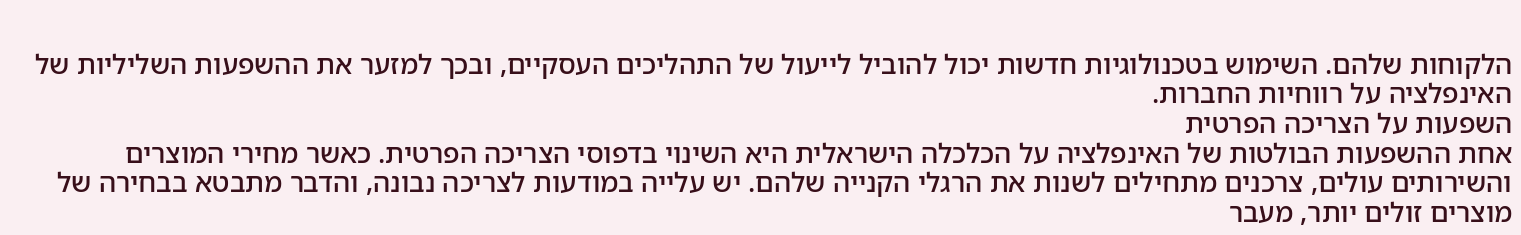הלקוחות שלהם. השימוש בטכנולוגיות חדשות יכול להוביל לייעול של התהליכים העסקיים, ובכך למזער את ההשפעות השליליות של האינפלציה על רווחיות החברות.
השפעות על הצריכה הפרטית
אחת ההשפעות הבולטות של האינפלציה על הכלכלה הישראלית היא השינוי בדפוסי הצריכה הפרטית. כאשר מחירי המוצרים והשירותים עולים, צרכנים מתחילים לשנות את הרגלי הקנייה שלהם. יש עלייה במודעות לצריכה נבונה, והדבר מתבטא בבחירה של מוצרים זולים יותר, מעבר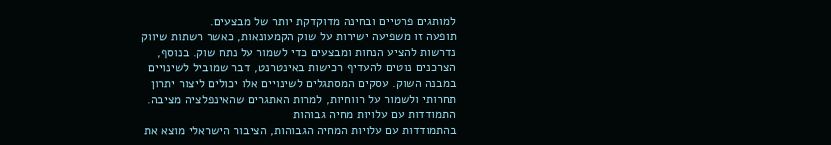למותגים פרטיים ובחינה מדוקדקת יותר של מבצעים.
תופעה זו משפיעה ישירות על שוק הקמעונאות, כאשר רשתות שיווק נדרשות להציע הנחות ומבצעים כדי לשמור על נתח שוק. בנוסף, הצרכנים נוטים להעדיף רכישות באינטרנט, דבר שמוביל לשינויים במבנה השוק. עסקים המסתגלים לשינויים אלו יכולים ליצור יתרון תחרותי ולשמור על רווחיות, למרות האתגרים שהאינפלציה מציבה.
התמודדות עם עלויות מחיה גבוהות
בהתמודדות עם עלויות המחיה הגבוהות, הציבור הישראלי מוצא את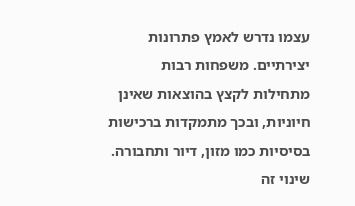עצמו נדרש לאמץ פתרונות יצירתיים. משפחות רבות מתחילות לקצץ בהוצאות שאינן חיוניות, ובכך מתמקדות ברכישות בסיסיות כמו מזון, דיור ותחבורה. שינוי זה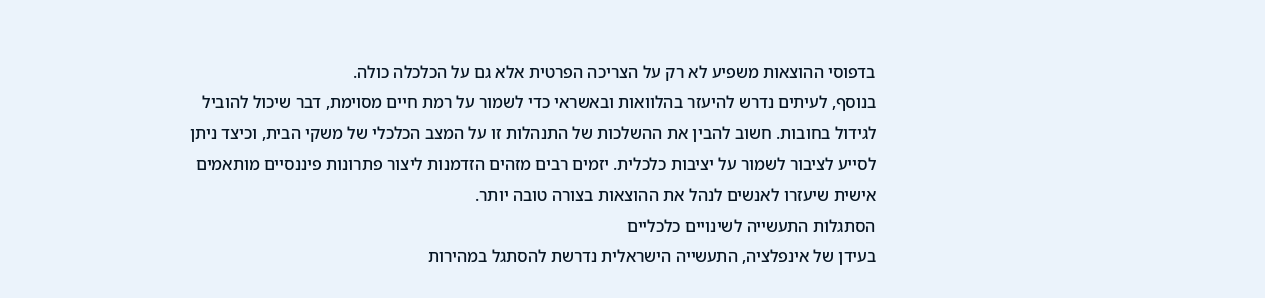בדפוסי ההוצאות משפיע לא רק על הצריכה הפרטית אלא גם על הכלכלה כולה.
בנוסף, לעיתים נדרש להיעזר בהלוואות ובאשראי כדי לשמור על רמת חיים מסוימת, דבר שיכול להוביל לגידול בחובות. חשוב להבין את ההשלכות של התנהלות זו על המצב הכלכלי של משקי הבית, וכיצד ניתן לסייע לציבור לשמור על יציבות כלכלית. יזמים רבים מזהים הזדמנות ליצור פתרונות פיננסיים מותאמים אישית שיעזרו לאנשים לנהל את ההוצאות בצורה טובה יותר.
הסתגלות התעשייה לשינויים כלכליים
בעידן של אינפלציה, התעשייה הישראלית נדרשת להסתגל במהירות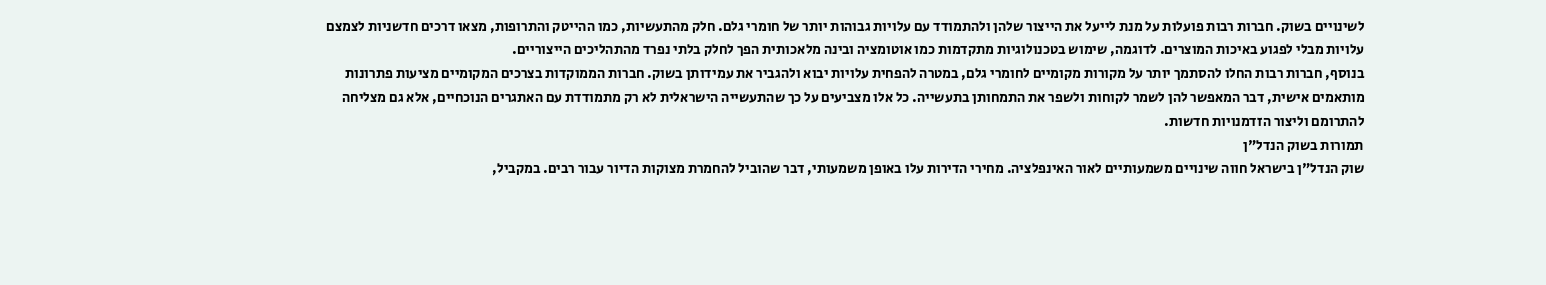לשינויים בשוק. חברות רבות פועלות על מנת לייעל את הייצור שלהן ולהתמודד עם עלויות גבוהות יותר של חומרי גלם. חלק מהתעשיות, כמו ההייטק והתרופות, מצאו דרכים חדשניות לצמצם עלויות מבלי לפגוע באיכות המוצרים. לדוגמה, שימוש בטכנולוגיות מתקדמות כמו אוטומציה ובינה מלאכותית הפך לחלק בלתי נפרד מהתהליכים הייצוריים.
בנוסף, חברות רבות החלו להסתמך יותר על מקורות מקומיים לחומרי גלם, במטרה להפחית עלויות יבוא ולהגביר את עמידותן בשוק. חברות הממוקדות בצרכים המקומיים מציעות פתרונות מותאמים אישית, דבר המאפשר להן לשמר לקוחות ולשפר את התמחותן בתעשייה. כל אלו מצביעים על כך שהתעשייה הישראלית לא רק מתמודדת עם האתגרים הנוכחיים, אלא גם מצליחה להתרומם וליצור הזדמנויות חדשות.
תמורות בשוק הנדל"ן
שוק הנדל"ן בישראל חווה שינויים משמעותיים לאור האינפלציה. מחירי הדירות עלו באופן משמעותי, דבר שהוביל להחמרת מצוקות הדיור עבור רבים. במקביל,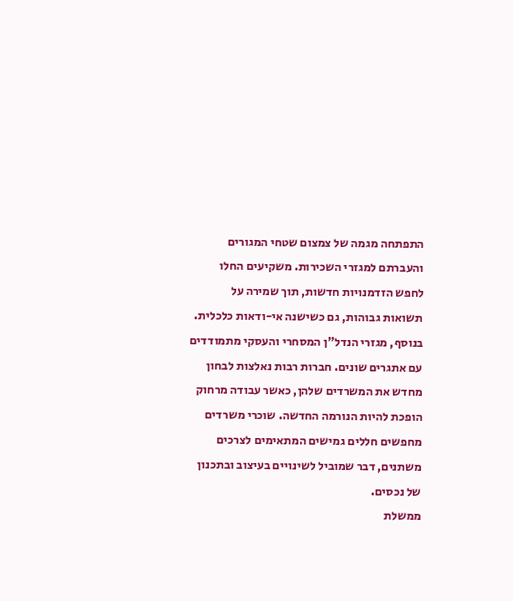התפתחה מגמה של צמצום שטחי המגורים והעברתם למגזרי השכירות. משקיעים החלו לחפש הזדמנויות חדשות, תוך שמירה על תשואות גבוהות, גם כשישנה אי-ודאות כלכלית.
בנוסף, מגזרי הנדל"ן המסחרי והעסקי מתמודדים עם אתגרים שונים. חברות רבות נאלצות לבחון מחדש את המשרדים שלהן, כאשר עבודה מרחוק הופכת להיות הנורמה החדשה. שוכרי משרדים מחפשים חללים גמישים המתאימים לצרכים משתנים, דבר שמוביל לשינויים בעיצוב ובתכנון של נכסים.
ממשלת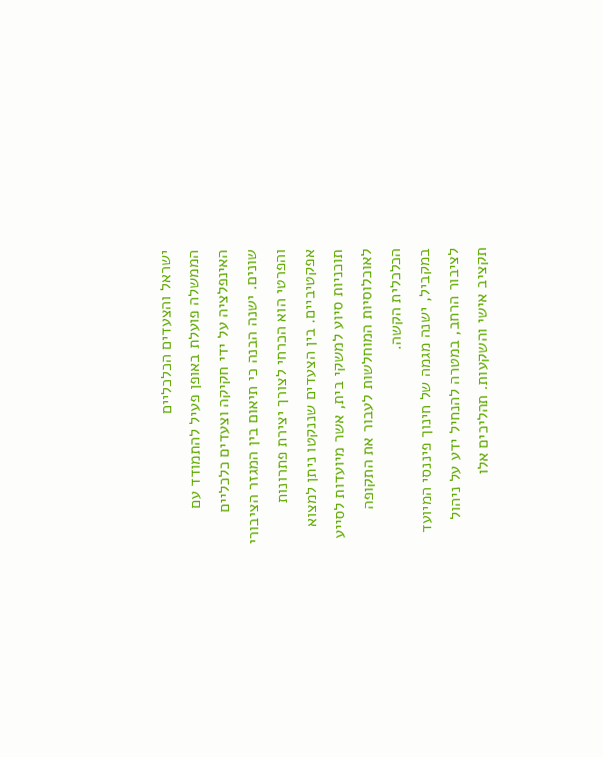ישראל והצעדים הכלכליים
הממשלה פועלת באופן פעיל להתמודד עם האינפלציה על ידי חקיקה וצעדים כלכליים שונים. ישנה הבנה כי תיאום בין המגזר הציבורי והפרטי הוא הכרחי לצורך יצירת פתרונות אפקטיביים. בין הצעדים שננקטו ניתן למצוא תוכניות סיוע למשקי בית, אשר מיועדות לסייע לאוכלוסיות המוחלשות לעבור את התקופה הכלכלית הקשה.
במקביל, ישנה מגמה של חינוך פיננסי המיועד לציבור הרחב, במטרה להנחיל ידע על ניהול תקציב אישי והשקעות. תהליכים אלו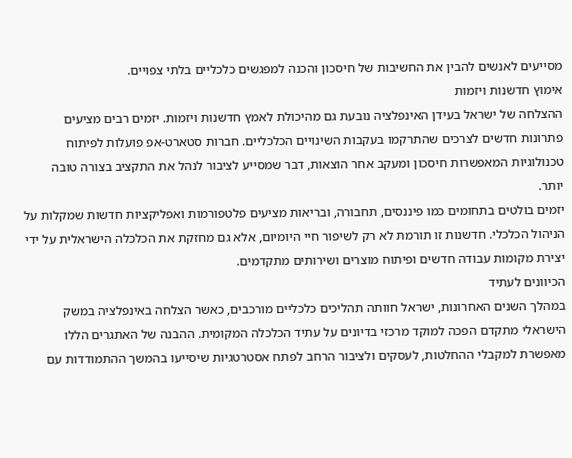מסייעים לאנשים להבין את החשיבות של חיסכון והכנה למפגשים כלכליים בלתי צפויים.
אימוץ חדשנות ויזמות
ההצלחה של ישראל בעידן האינפלציה נובעת גם מהיכולת לאמץ חדשנות ויזמות. יזמים רבים מציעים פתרונות חדשים לצרכים שהתרקמו בעקבות השינויים הכלכליים. חברות סטארט-אפ פועלות לפיתוח טכנולוגיות המאפשרות חיסכון ומעקב אחר הוצאות, דבר שמסייע לציבור לנהל את התקציב בצורה טובה יותר.
יזמים בולטים בתחומים כמו פיננסים, תחבורה, ובריאות מציעים פלטפורמות ואפליקציות חדשות שמקלות על הניהול הכלכלי. חדשנות זו תורמת לא רק לשיפור חיי היומיום, אלא גם מחזקת את הכלכלה הישראלית על ידי יצירת מקומות עבודה חדשים ופיתוח מוצרים ושירותים מתקדמים.
הכיוונים לעתיד
במהלך השנים האחרונות, ישראל חוותה תהליכים כלכליים מורכבים, כאשר הצלחה באינפלציה במשק הישראלי מתקדם הפכה למוקד מרכזי בדיונים על עתיד הכלכלה המקומית. ההבנה של האתגרים הללו מאפשרת למקבלי ההחלטות, לעסקים ולציבור הרחב לפתח אסטרטגיות שיסייעו בהמשך ההתמודדות עם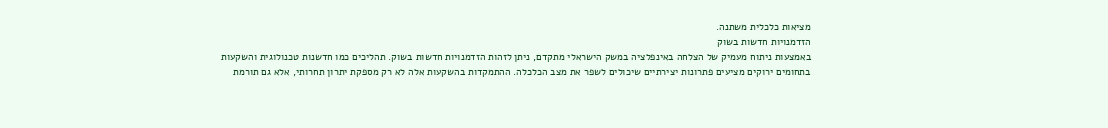מציאות כלכלית משתנה.
הזדמנויות חדשות בשוק
באמצעות ניתוח מעמיק של הצלחה באינפלציה במשק הישראלי מתקדם, ניתן לזהות הזדמנויות חדשות בשוק. תהליכים כמו חדשנות טכנולוגית והשקעות בתחומים ירוקים מציעים פתרונות יצירתיים שיכולים לשפר את מצב הכלכלה. ההתמקדות בהשקעות אלה לא רק מספקת יתרון תחרותי, אלא גם תורמת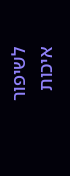לשיפור איכות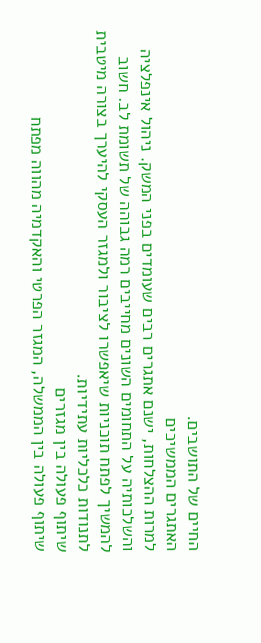החיים של התושבים.
האתגרים הממשיכים
למרות ההצלחות, ישנם אתגרים רבים שעומדים בפני המשק. ניהול אינפלציה והשלכותיה על התחומים השונים מחייבים רמה גבוהה של תשומת לב. חשוב להמשיך לפתח תוכניות שיאפשרו לציבור ולמגזר העסקי להיערך בצורה מיטבית לתנודות כלכליות עתידיות.
שיתוף פעולה בין מגזרים
שיתוף פעולה בין הממשלה, המגזר הפרטי והאקדמיה מהווה מפתח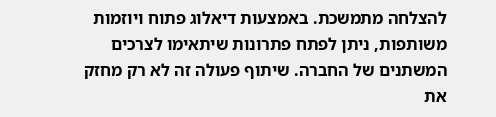להצלחה מתמשכת. באמצעות דיאלוג פתוח ויוזמות משותפות, ניתן לפתח פתרונות שיתאימו לצרכים המשתנים של החברה. שיתוף פעולה זה לא רק מחזק את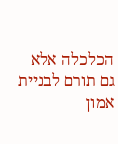הכלכלה אלא גם תורם לבניית אמון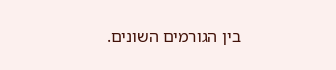בין הגורמים השונים.